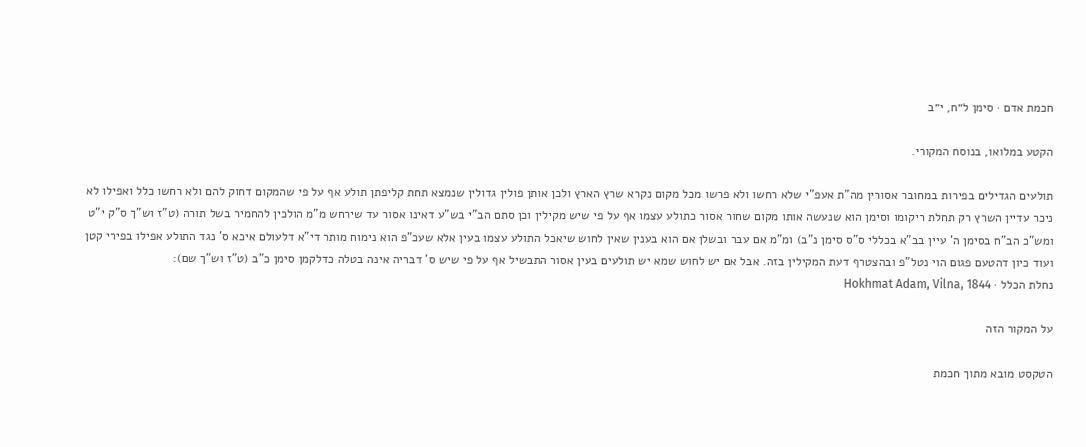חכמת אדם · סימן ל״ח, י״ב

הקטע במלואו, בנוסח המקורי.

תולעים הגדילים בפירות במחובר אסורין מה"ת אעפ"י שלא רחשו ולא פרשו מכל מקום נקרא שרץ הארץ ולכן אותן פולין גדולין שנמצא תחת קליפתן תולע אף על פי שהמקום דחוק להם ולא רחשו כלל ואפילו לא ניכר עדיין השרץ רק תחלת ריקומו וסימן הוא שנעשה אותו מקום שחור אסור כתולע עצמו אף על פי שיש מקילין וכן סתם הב"י בש"ע דאינו אסור עד שירחש מ"מ הולכין להחמיר בשל תורה (ט"ז וש"ך ס"ק י"ט ומש"כ הב"ח בסימן ה' עיין בב"א בכללי ס"ס סימן נ"ב) ומ"מ אם עבר ובשלן אם הוא בענין שאין לחוש שיאכל התולע עצמו בעין אלא שעכ"פ הוא נימוח מותר די"א דלעולם איכא ס' נגד התולע אפילו בפירי קטן ועוד כיון דהטעם פגום הוי נטל"פ ובהצטרף דעת המקילין בזה. אבל אם יש לחוש שמא יש תולעים בעין אסור התבשיל אף על פי שיש ס' דבריה אינה בטלה כדלקמן סימן כ"ב (ט"ז וש"ך שם):
נחלת הכלל · Hokhmat Adam, Vilna, 1844

על המקור הזה

הטקסט מובא מתוך חכמת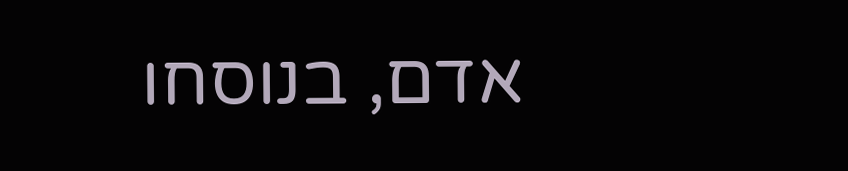אדם, בנוסחו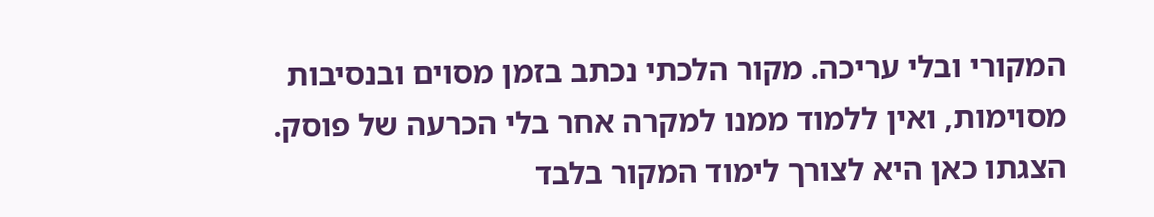המקורי ובלי עריכה. מקור הלכתי נכתב בזמן מסוים ובנסיבות מסוימות, ואין ללמוד ממנו למקרה אחר בלי הכרעה של פוסק. הצגתו כאן היא לצורך לימוד המקור בלבד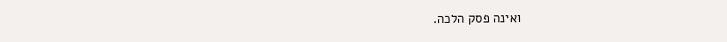ואינה פסק הלכה.